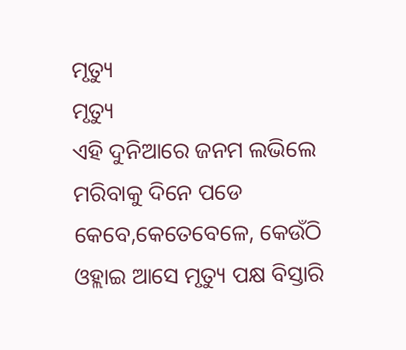ମୃତ୍ୟୁ
ମୃତ୍ୟୁ
ଏହି ଦୁନିଆରେ ଜନମ ଲଭିଲେ
ମରିବାକୁ ଦିନେ ପଡେ
କେବେ,କେତେବେଳେ, କେଉଁଠି
ଓହ୍ଲାଇ ଆସେ ମୃତ୍ୟୁ ପକ୍ଷ ବିସ୍ତାରି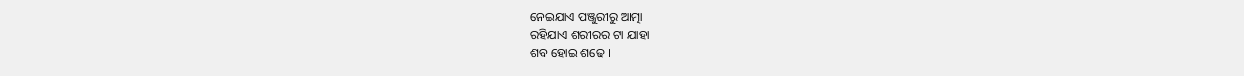ନେଇଯାଏ ପଞ୍ଜୁରୀରୁ ଆତ୍ମା
ରହିଯାଏ ଶରୀରର ଟା ଯାହା
ଶବ ହୋଇ ଶଢେ ।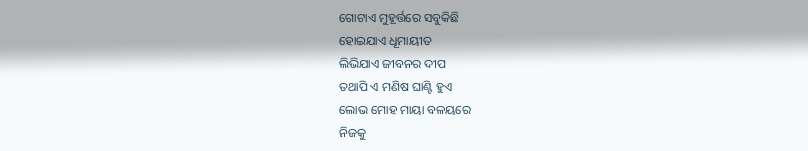ଗୋଟାଏ ମୁହୂର୍ତ୍ତରେ ସବୁକିଛି
ହୋଇଯାଏ ଧୂମାୟୀତ
ଲିଭିଯାଏ ଜୀବନର ଦୀପ
ତଥାପି ଏ ମଣିଷ ଘାଣ୍ଟି ହୁଏ
ଲୋଭ ମୋହ ମାୟା ବଳୟରେ
ନିଜକୁ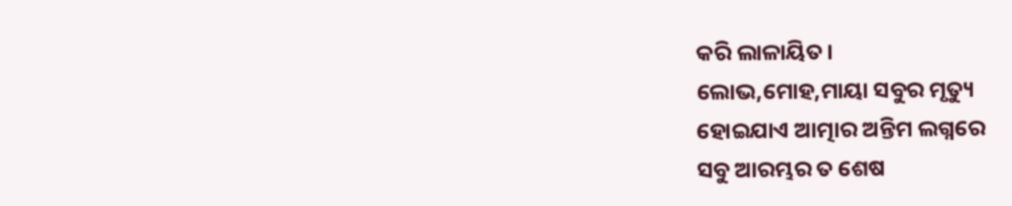କରି ଲାଳାୟିତ।
ଲୋଭ,ମୋହ,ମାୟା ସବୁର ମୃତ୍ୟୁ
ହୋଇଯାଏ ଆତ୍ମାର ଅନ୍ତିମ ଲଗ୍ନରେ
ସବୁ ଆରମ୍ଭର ତ ଶେଷ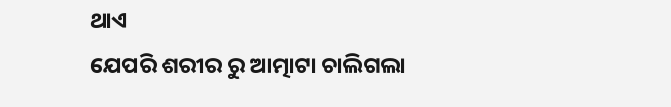ଥାଏ
ଯେପରି ଶରୀର ରୁ ଆତ୍ମାଟା ଚାଲିଗଲା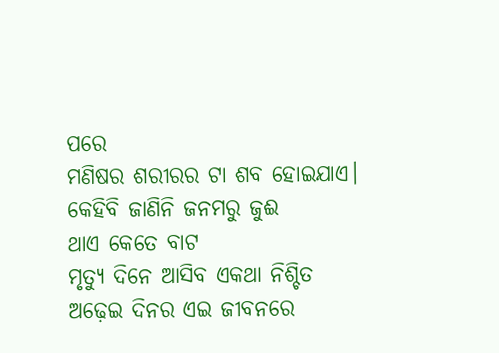ପରେ
ମଣିଷର ଶରୀରର ଟା ଶବ ହୋଇଯାଏ।
କେହିବି ଜାଣିନି ଜନମରୁ ଜୁଈ
ଥାଏ କେତେ ବାଟ
ମୃତ୍ୟୁ ଦିନେ ଆସିବ ଏକଥା ନିଶ୍ଚିତ
ଅଢ଼େଇ ଦିନର ଏଇ ଜୀବନରେ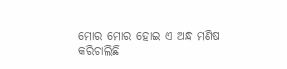ମୋର ମୋର ହୋଇ ଏ ଅନ୍ଧ ମଣିଷ
କରିଚାଲିଛି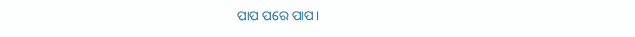ପାପ ପରେ ପାପ।